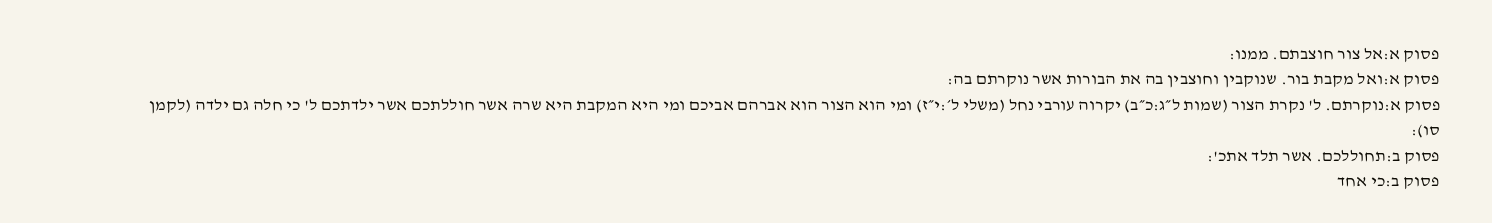פסוק א:אל צור חוצבתם. ממנו:
פסוק א:ואל מקבת בור. שנוקבין וחוצבין בה את הבורות אשר נוקרתם בה:
פסוק א:נוקרתם. ל' נקרת הצור (שמות ל״ג:כ״ב) יקרוה עורבי נחל (משלי ל׳:י״ז) ומי הוא הצור הוא אברהם אביכם ומי היא המקבת היא שרה אשר חוללתכם אשר ילדתכם ל' כי חלה גם ילדה (לקמן סו):
פסוק ב:תחוללכם. אשר תלד אתכ':
פסוק ב:כי אחד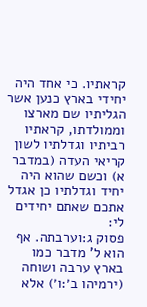קראתיו. כי אחד היה יחידי בארץ כנען אשר הגליתיו שם מארצו וממולדתו, קראתיו רביתיו וגדלתיו לשון קריאי העדה (במדבר א) וכשם שהוא היה יחיד וגדלתיו כן אגדל אתכם שאתם יחידים לי:
פסוק ג:וערבתה. אף הוא ל' מדבר כמו בארץ ערבה ושוחה (ירמיהו ב׳:ו׳) אלא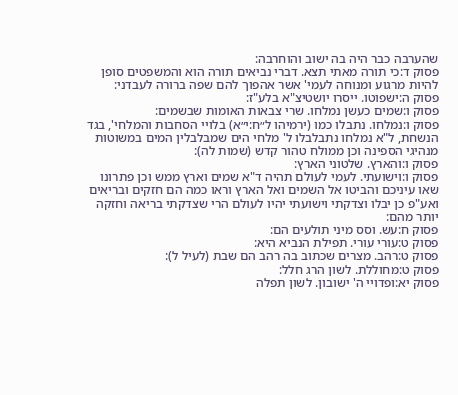שהערבה כבר היה בה ישוב והוחרבה:
פסוק ד:כי תורה מאתי תצא. דברי נביאים תורה הוא והמשפטים סופן להיות מרגוע ומנוחה לעמי' אשר אהפוך להם שפה ברורה לעבדני:
פסוק ה:ישפוטו. ייסרו יושטיצ"א בלע"ז:
פסוק ו:שמים כעשן נמלחו. שרי צבאות האומות שבשמים:
פסוק ו:נמלחו. נתבלו כמו (ירמיהו ל״ח:י״א) בלויי הסחבות והמלחי', בגד הנשחת, ל"א נמלחו נתבלבלו ל' מלחי הים שמבלבלין המים במשוטות מנהיגי הספינה וכן ממולח טהור קדש (שמות לה):
פסוק ו:והארץ. שלטוני הארץ:
פסוק ו:וישועתי. לעמי לעולם תהיה ד"א שמים וארץ ממש וכן פתרונו שאו עיניכם והביטו אל השמים ואל הארץ וראו כמה הם חזקים ובריאים ואע"פ כן יבלו וצדקתי וישועתי יהיו לעולם הרי שצדקתי בריאה וחזקה יותר מהם:
פסוק ח:עש. וסס מיני תולעים הם:
פסוק ט:עורי עורי. תפילת הנביא היא:
פסוק ט:רהב. מצרים שכתוב בה רהב הם שבת (לעיל ל):
פסוק ט:מחוללת. לשון הרג חלל:
פסוק יא:ופדויי ה' ישובון. לשון תפלה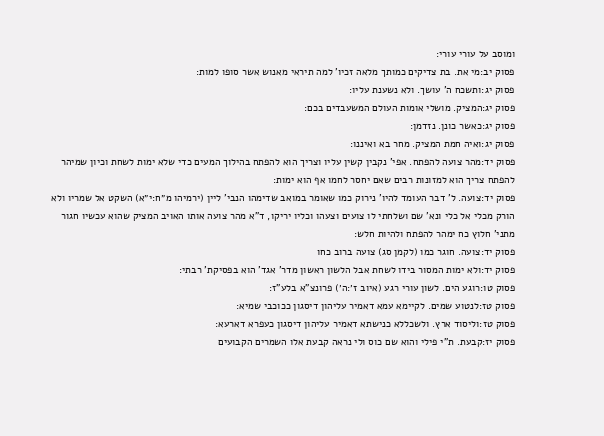ומוסב על עורי עורי:
פסוק יב:מי את. בת צדיקים כמותך מלאה זכיו' למה תיראי מאנוש אשר סופו למות:
פסוק יג:ותשכח ה' עושך. ולא נשענת עליו:
פסוק יג:המציק. מושלי אומות העולם המשעבדים בכם:
פסוק יג:כאשר כונן. נזדמן:
פסוק יג:ואיה חמת המציק. מחר בא ואיננו:
פסוק יד:מהר צועה להפתח. אפי' נקבין קשין עליו וצריך הוא להפתח בהילוך המעים כדי שלא ימות לשחת וכיון שמיהר להפתח צריך הוא למזונות רבים שאם יחסר לחמו אף הוא ימות:
פסוק יד:צועה. ל' דבר העומד להיו' נירוק כמו שאומר במואב שדימהו הנבי' ליין (ירמיהו מ״ח:י״א) השקט אל שמריו ולא הורק מכלי אל כלי ונא' שם ושלחתי לו צועים וצעהו וכליו יריקו, ד"א מהר צועה אותו האויב המציק שהוא עכשיו חגור מתני' חלוץ כח ימהר להפתח ולהיות חלש:
פסוק יד:צועה. חוגר כמו (לקמן סג) צועה ברוב כחו
פסוק יד:ולא ימות המסור בידו לשחת אבל הלשון ראשון מדר' אגד' הוא בפסיקת' רבתי:
פסוק טו:רוגע הים. לשון עורי רגע (איוב ז׳:ה׳) פרונצ"א בלע"ז:
פסוק טז:לנטוע שמים. לקיימא עמא דאמיר עליהון דיסגון ככוכבי שמיא:
פסוק טז:וליסוד ארץ. ולשכללא כנישתא דאמיר עליהון דיסגון כעפרא דארעא:
פסוק יז:קבעת. ת"י פילי והוא שם כוס ולי נראה קבעת אלו השמרים הקבועים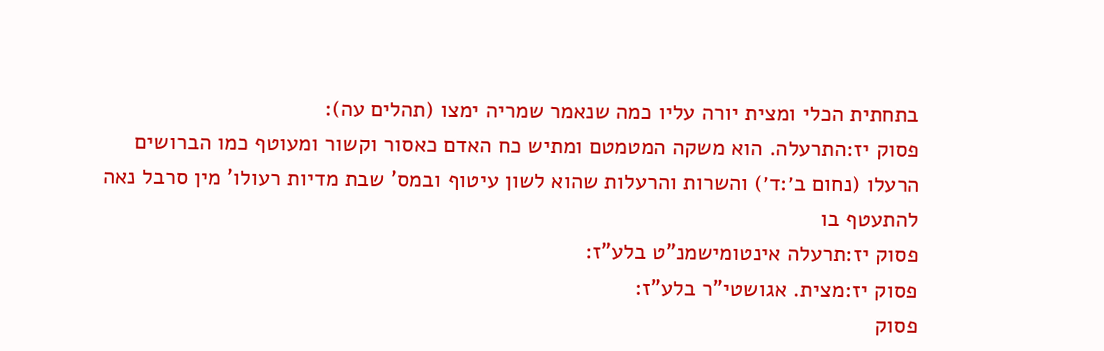בתחתית הכלי ומצית יורה עליו כמה שנאמר שמריה ימצו (תהלים עה):
פסוק יז:התרעלה. הוא משקה המטמטם ומתיש כח האדם כאסור וקשור ומעוטף כמו הברושים הרעלו (נחום ב׳:ד׳) והשרות והרעלות שהוא לשון עיטוף ובמס' שבת מדיות רעולו' מין סרבל נאה להתעטף בו
פסוק יז:תרעלה אינטומישמנ"ט בלע"ז:
פסוק יז:מצית. אגושטי"ר בלע"ז:
פסוק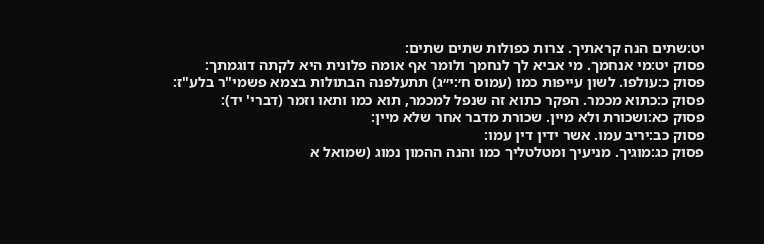יט:שתים הנה קראתיך. צרות כפולות שתים שתים:
פסוק יט:מי אנחמך. מי אביא לך לנחמך ולומר אף אומה פלונית היא לקתה דוגמתך:
פסוק כ:עולפו. לשון עייפות כמו (עמוס ח׳:י״ג) תתעלפנה הבתולות בצמא פשמי"ר בלע"ז:
פסוק כ:כתוא מכמר. הפקר כתוא זה שנפל למכמר, תוא כמו ותאו וזמר (דברי' יד):
פסוק כא:ושכורת ולא מיין. שכורת מדבר אחר שלא מיין:
פסוק כב:יריב עמו. אשר ידין דין עמו:
פסוק כג:מוגיך. מניעיך ומטלטליך כמו והנה ההמון נמוג (שמואל א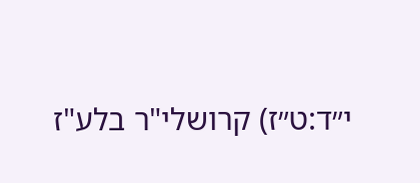י״ד:ט״ז) קרושלי"ר בלע"ז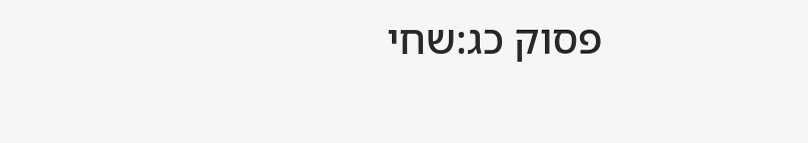פסוק כג:שחי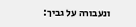ונעבורה על גביך: